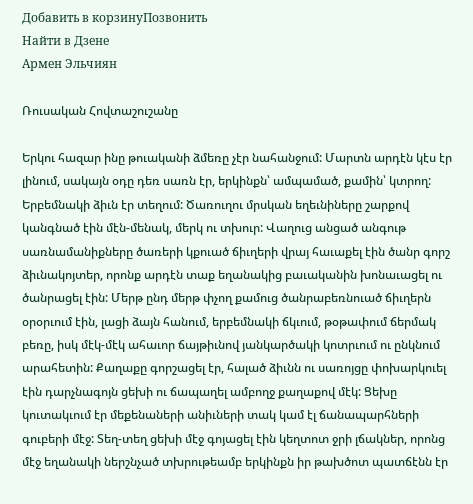Добавить в корзинуПозвонить
Найти в Дзене
Армен Эльчиян

Ռուսական Հովտաշուշանը

Երկու հազար ինը թուականի ձմեռը չէր նահանջում: Մարտն արդէն կէս էր լինում, սակայն օդը դեռ սառն էր, երկինքն՝ ամպամած, քամին՝ կտրող: Երբեմնակի ձիւն էր տեղում: Ծառուղու մրսկան եղեւնիները շարքով կանգնած էին մէն-մենակ, մերկ ու տխուր: Վաղուց անցած անգութ սառնամանիքները ծառերի կքուած ճիւղերի վրայ հաւաքել էին ծանր գորշ ձիւնակոյտեր, որոնք արդէն տաք եղանակից բաւականին խոնաւացել ու ծանրացել էին: Մերթ ընդ մերթ փչող քամուց ծանրաբեռնուած ճիւղերն օրօրւում էին, լացի ձայն հանում, երբեմնակի ճկւում, թօթափում ճերմակ բեռը, իսկ մէկ-մէկ ահաւոր ճայթիւնով յանկարծակի կոտրւում ու ընկնում արահետին: Քաղաքը գորշացել էր, հալած ձիւնն ու սառոյցը փոխարկուել էին դարչնագոյն ցեխի ու ճապաղել ամբողջ քաղաքով մէկ: Ցեխը կուտակւում էր մեքենաների անիւների տակ կամ էլ ճանապարհների գուբերի մէջ: Տեղ-տեղ ցեխի մէջ գոյացել էին կեղտոտ ջրի լճակներ, որոնց մէջ եղանակի ներշնչած տխրութեամբ երկինքն իր թախծոտ պատճէնն էր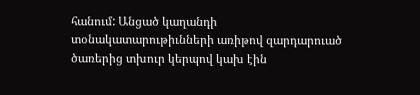հանում: Անցած կաղանդի տօնակատարութիւնների առիթով զարդարուած ծառերից տխուր կերպով կախ էին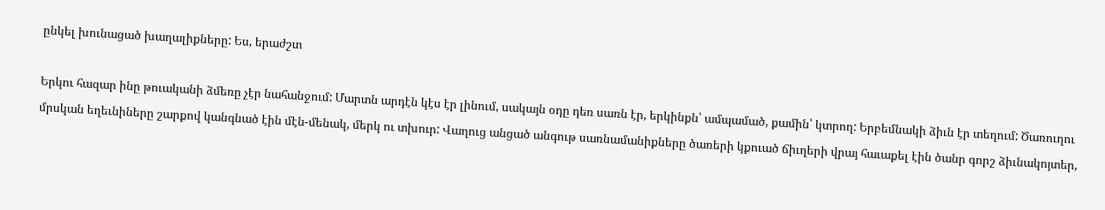ընկել խունացած խաղալիքները: Ես, երաժշտ

Երկու հազար ինը թուականի ձմեռը չէր նահանջում: Մարտն արդէն կէս էր լինում, սակայն օդը դեռ սառն էր, երկինքն՝ ամպամած, քամին՝ կտրող: Երբեմնակի ձիւն էր տեղում: Ծառուղու մրսկան եղեւնիները շարքով կանգնած էին մէն-մենակ, մերկ ու տխուր: Վաղուց անցած անգութ սառնամանիքները ծառերի կքուած ճիւղերի վրայ հաւաքել էին ծանր գորշ ձիւնակոյտեր,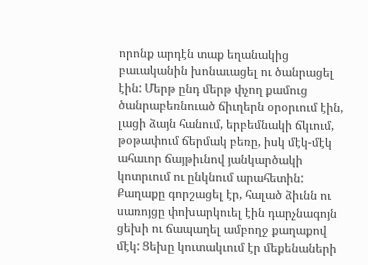որոնք արդէն տաք եղանակից բաւականին խոնաւացել ու ծանրացել էին: Մերթ ընդ մերթ փչող քամուց ծանրաբեռնուած ճիւղերն օրօրւում էին, լացի ձայն հանում, երբեմնակի ճկւում, թօթափում ճերմակ բեռը, իսկ մէկ-մէկ ահաւոր ճայթիւնով յանկարծակի կոտրւում ու ընկնում արահետին: Քաղաքը գորշացել էր, հալած ձիւնն ու սառոյցը փոխարկուել էին դարչնագոյն ցեխի ու ճապաղել ամբողջ քաղաքով մէկ: Ցեխը կուտակւում էր մեքենաների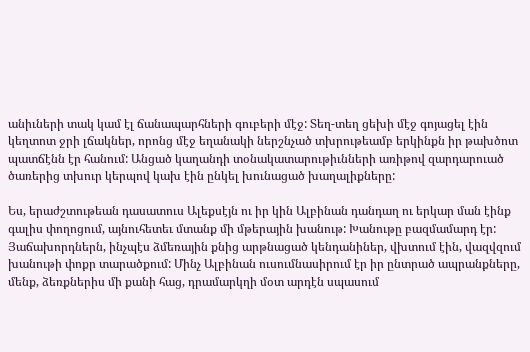անիւների տակ կամ էլ ճանապարհների գուբերի մէջ: Տեղ-տեղ ցեխի մէջ գոյացել էին կեղտոտ ջրի լճակներ, որոնց մէջ եղանակի ներշնչած տխրութեամբ երկինքն իր թախծոտ պատճէնն էր հանում: Անցած կաղանդի տօնակատարութիւնների առիթով զարդարուած ծառերից տխուր կերպով կախ էին ընկել խունացած խաղալիքները:

Ես, երաժշտութեան դասատուս Ալեքսէյն ու իր կին Ալբինան դանդաղ ու երկար ման էինք գալիս փողոցում, այնուհետեւ մտանք մի մթերային խանութ: Խանութը բազմամարդ էր: Յաճախորդներն, ինչպէս ձմեռային քնից արթնացած կենդանիներ, վխտում էին, վազվզում խանութի փոքր տարածքում: Մինչ Ալբինան ուսումնասիրում էր իր ընտրած ապրանքները, մենք, ձեռքներիս մի քանի հաց, դրամարկղի մօտ արդէն սպասում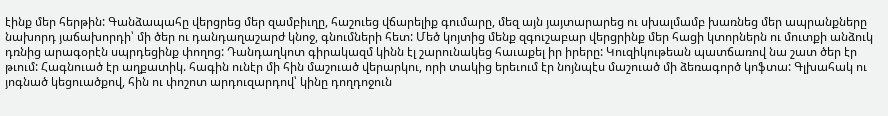էինք մեր հերթին: Գանձապահը վերցրեց մեր զամբիւղը, հաշուեց վճարելիք գումարը, մեզ այն յայտարարեց ու սխալմամբ խառնեց մեր ապրանքները նախորդ յաճախորդի՝ մի ծեր ու դանդաղաշարժ կնոջ, գնումների հետ: Մեծ կոյտից մենք զգուշաբար վերցրինք մեր հացի կտորներն ու մուտքի անձուկ դռնից արագօրէն սպրդեցինք փողոց: Դանդաղկոտ գիրակազմ կինն էլ շարունակեց հաւաքել իր իրերը: Կուզիկութեան պատճառով նա շատ ծեր էր թւում: Հագնուած էր աղքատիկ. հագին ունէր մի հին մաշուած վերարկու, որի տակից երեւում էր նոյնպէս մաշուած մի ձեռագործ կոֆտա: Գլխահակ ու յոգնած կեցուածքով, հին ու փոշոտ արդուզարդով՝ կինը դողդոջուն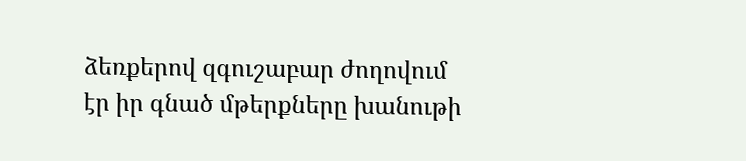ձեռքերով զգուշաբար ժողովում էր իր գնած մթերքները խանութի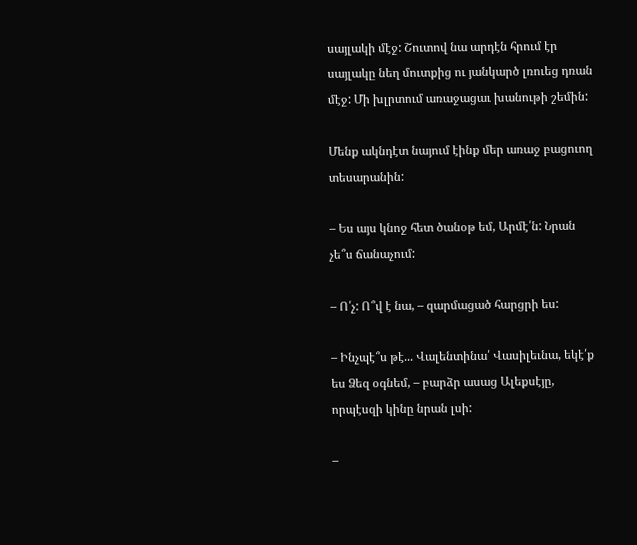սայլակի մէջ: Շուտով նա արդէն հրում էր սայլակը նեղ մուտքից ու յանկարծ լռուեց դռան մէջ: Մի խլրտում առաջացաւ խանութի շեմին:

Մենք ակնդէտ նայում էինք մեր առաջ բացուող տեսարանին:

– Ես այս կնոջ հետ ծանօթ եմ, Արմէ՛ն: Նրան չե՞ս ճանաչում:

– Ո՛չ: Ո՞վ է նա, – զարմացած հարցրի ես:

– Ինչպէ՞ս թէ... Վալենտինա՛ Վասիլեւնա, եկէ՛ք ես Ձեզ օգնեմ, – բարձր ասաց Ալեքսէյը, որպէսզի կինը նրան լսի:

–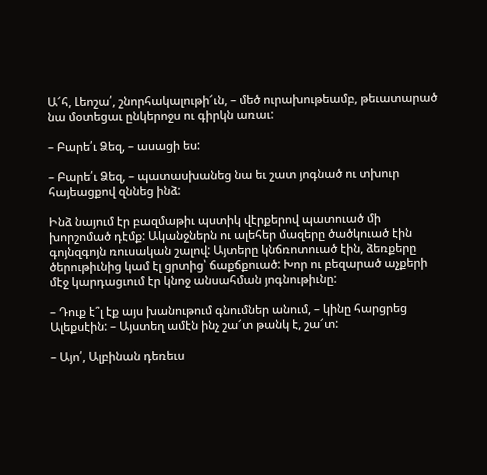Ա՜հ, Լեոշա՛, շնորհակալութի՜ւն, – մեծ ուրախութեամբ, թեւատարած նա մօտեցաւ ընկերոջս ու գիրկն առաւ:

– Բարե՛ւ Ձեզ, – ասացի ես:

– Բարե՛ւ Ձեզ, – պատասխանեց նա եւ շատ յոգնած ու տխուր հայեացքով զննեց ինձ:

Ինձ նայում էր բազմաթիւ պստիկ վէրքերով պատուած մի խորշոմած դէմք: Ականջներն ու ալեհեր մազերը ծածկուած էին գոյնզգոյն ռուսական շալով: Այտերը կնճռոտուած էին, ձեռքերը ծերութիւնից կամ էլ ցրտից՝ ճաքճքուած: Խոր ու բեզարած աչքերի մէջ կարդացւում էր կնոջ անսահման յոգնութիւնը:

– Դուք է՞լ էք այս խանութում գնումներ անում, – կինը հարցրեց Ալեքսէին: – Այստեղ ամէն ինչ շա՜տ թանկ է, շա՜տ:

– Այո՛, Ալբինան դեռեւս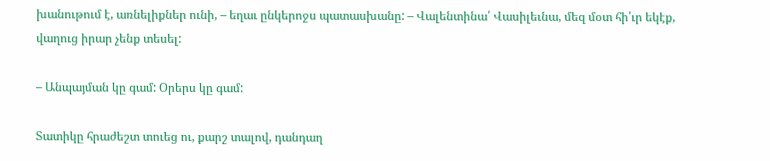խանութում է, առնելիքներ ունի, – եղաւ ընկերոջս պատասխանը: – Վալենտինա՛ Վասիլեւնա, մեզ մօտ հի՛ւր եկէք, վաղուց իրար չենք տեսել:

– Անպայման կը գամ: Օրերս կը գամ:

Տատիկը հրաժեշտ տուեց ու, քարշ տալով, դանդաղ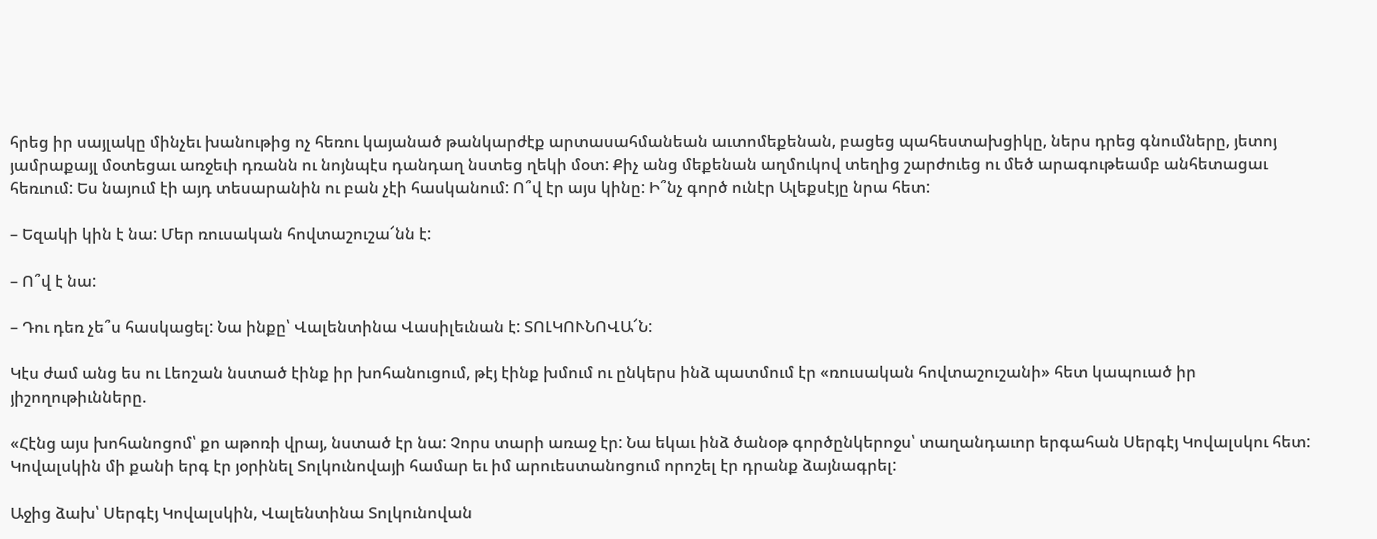հրեց իր սայլակը մինչեւ խանութից ոչ հեռու կայանած թանկարժէք արտասահմանեան աւտոմեքենան, բացեց պահեստախցիկը, ներս դրեց գնումները, յետոյ յամրաքայլ մօտեցաւ առջեւի դռանն ու նոյնպէս դանդաղ նստեց ղեկի մօտ: Քիչ անց մեքենան աղմուկով տեղից շարժուեց ու մեծ արագութեամբ անհետացաւ հեռւում: Ես նայում էի այդ տեսարանին ու բան չէի հասկանում: Ո՞վ էր այս կինը: Ի՞նչ գործ ունէր Ալեքսէյը նրա հետ:

– Եզակի կին է նա: Մեր ռուսական հովտաշուշա՜նն է:

– Ո՞վ է նա:

– Դու դեռ չե՞ս հասկացել: Նա ինքը՝ Վալենտինա Վասիլեւնան է: ՏՈԼԿՈՒՆՈՎԱ՜Ն:

Կէս ժամ անց ես ու Լեոշան նստած էինք իր խոհանուցում, թէյ էինք խմում ու ընկերս ինձ պատմում էր «ռուսական հովտաշուշանի» հետ կապուած իր յիշողութիւնները.

«Հէնց այս խոհանոցոմ՝ քո աթոռի վրայ, նստած էր նա: Չորս տարի առաջ էր: Նա եկաւ ինձ ծանօթ գործընկերոջս՝ տաղանդաւոր երգահան Սերգէյ Կովալսկու հետ: Կովալսկին մի քանի երգ էր յօրինել Տոլկունովայի համար եւ իմ արուեստանոցում որոշել էր դրանք ձայնագրել:

Աջից ձախ՝ Սերգէյ Կովալսկին, Վալենտինա Տոլկունովան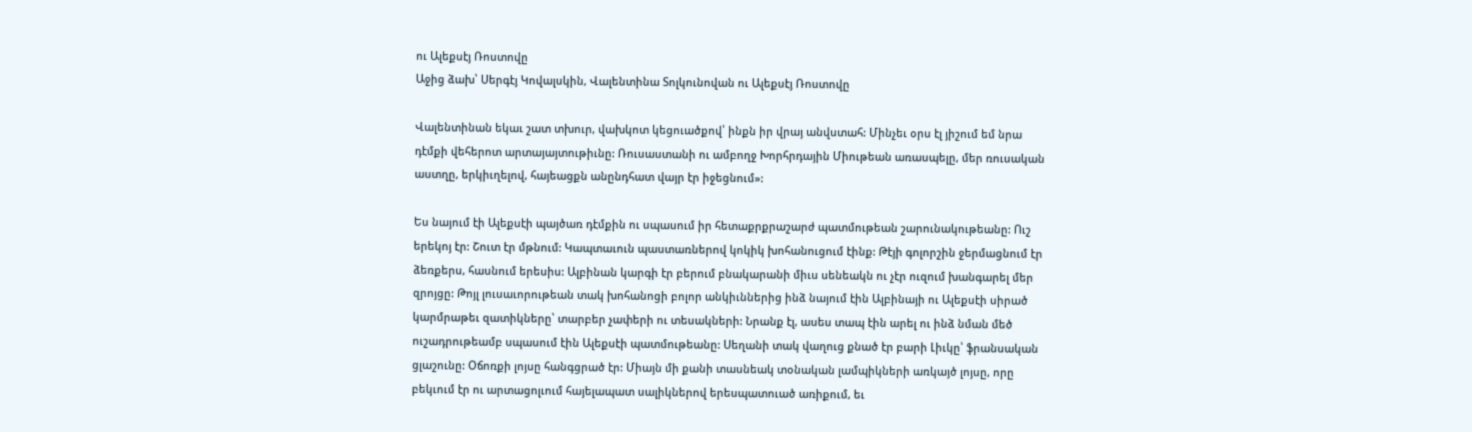ու Ալեքսէյ Ռոստովը
Աջից ձախ՝ Սերգէյ Կովալսկին, Վալենտինա Տոլկունովան ու Ալեքսէյ Ռոստովը

Վալենտինան եկաւ շատ տխուր, վախկոտ կեցուածքով՝ ինքն իր վրայ անվստահ: Մինչեւ օրս էլ յիշում եմ նրա դէմքի վեհերոտ արտայայտութիւնը: Ռուսաստանի ու ամբողջ Խորհրդային Միութեան առասպելը, մեր ռուսական աստղը, երկիւղելով, հայեացքն անընդհատ վայր էր իջեցնում»:

Ես նայում էի Ալեքսէի պայծառ դէմքին ու սպասում իր հետաքրքրաշարժ պատմութեան շարունակութեանը: Ուշ երեկոյ էր: Շուտ էր մթնում: Կապտաւուն պաստառներով կոկիկ խոհանուցում էինք: Թէյի գոլորշին ջերմացնում էր ձեռքերս, հասնում երեսիս: Ալբինան կարգի էր բերում բնակարանի միւս սենեակն ու չէր ուզում խանգարել մեր զրոյցը: Թոյլ լուսաւորութեան տակ խոհանոցի բոլոր անկիւններից ինձ նայում էին Ալբինայի ու Ալեքսէի սիրած կարմրաթեւ զատիկները՝ տարբեր չափերի ու տեսակների: Նրանք էլ, ասես տապ էին արել ու ինձ նման մեծ ուշադրութեամբ սպասում էին Ալեքսէի պատմութեանը: Սեղանի տակ վաղուց քնած էր բարի Լիւկը՝ ֆրանսական ցլաշունը: Օճոռքի լոյսը հանգցրած էր: Միայն մի քանի տասնեակ տօնական լամպիկների առկայծ լոյսը, որը բեկւում էր ու արտացոլւում հայելապատ սալիկներով երեսպատուած առիքում, եւ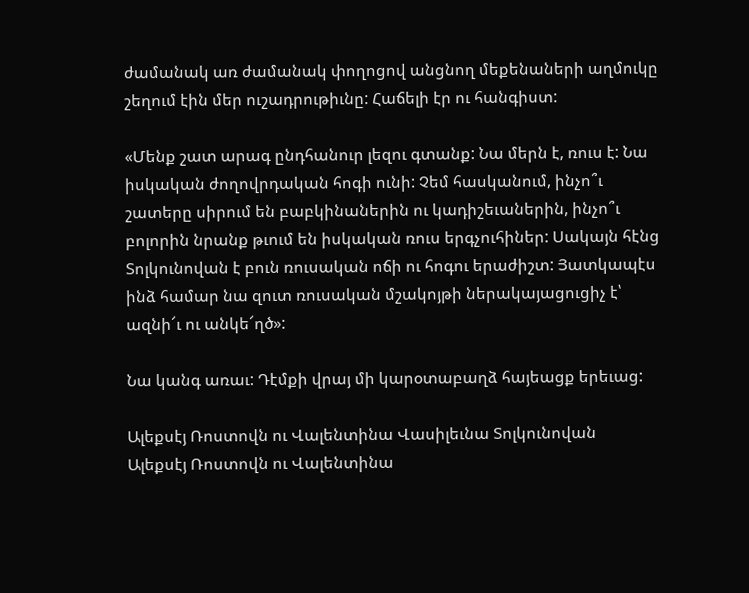ժամանակ առ ժամանակ փողոցով անցնող մեքենաների աղմուկը շեղում էին մեր ուշադրութիւնը: Հաճելի էր ու հանգիստ:

«Մենք շատ արագ ընդհանուր լեզու գտանք: Նա մերն է, ռուս է: Նա իսկական ժողովրդական հոգի ունի: Չեմ հասկանում, ինչո՞ւ շատերը սիրում են բաբկինաներին ու կադիշեւաներին, ինչո՞ւ բոլորին նրանք թւում են իսկական ռուս երգչուհիներ: Սակայն հէնց Տոլկունովան է բուն ռուսական ոճի ու հոգու երաժիշտ: Յատկապէս ինձ համար նա զուտ ռուսական մշակոյթի ներակայացուցիչ է՝ ազնի՜ւ ու անկե՜ղծ»:

Նա կանգ առաւ: Դէմքի վրայ մի կարօտաբաղձ հայեացք երեւաց:

Ալեքսէյ Ռոստովն ու Վալենտինա Վասիլեւնա Տոլկունովան
Ալեքսէյ Ռոստովն ու Վալենտինա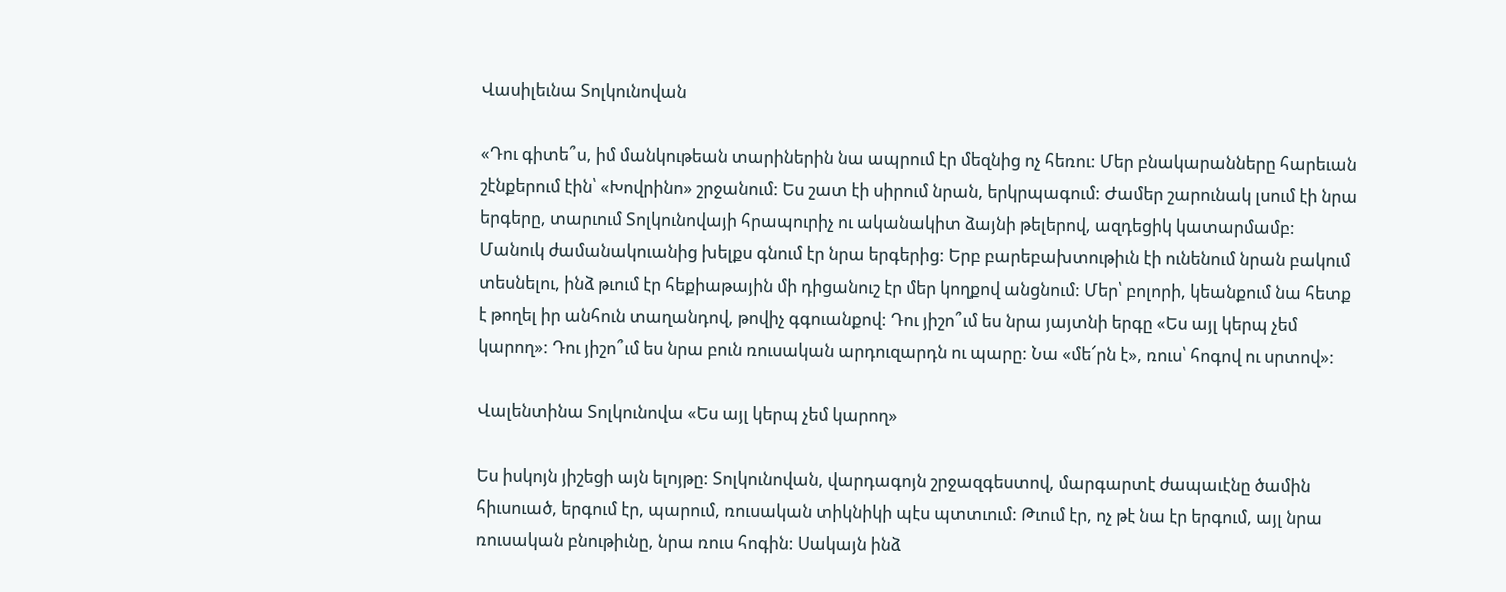Վասիլեւնա Տոլկունովան

«Դու գիտե՞ս, իմ մանկութեան տարիներին նա ապրում էր մեզնից ոչ հեռու: Մեր բնակարանները հարեւան շէնքերում էին՝ «Խովրինո» շրջանում: Ես շատ էի սիրում նրան, երկրպագում: Ժամեր շարունակ լսում էի նրա երգերը, տարւում Տոլկունովայի հրապուրիչ ու ականակիտ ձայնի թելերով, ազդեցիկ կատարմամբ: Մանուկ ժամանակուանից խելքս գնում էր նրա երգերից: Երբ բարեբախտութիւն էի ունենում նրան բակում տեսնելու, ինձ թւում էր հեքիաթային մի դիցանուշ էր մեր կողքով անցնում: Մեր՝ բոլորի, կեանքում նա հետք է թողել իր անհուն տաղանդով, թովիչ գգուանքով: Դու յիշո՞ւմ ես նրա յայտնի երգը «Ես այլ կերպ չեմ կարող»: Դու յիշո՞ւմ ես նրա բուն ռուսական արդուզարդն ու պարը: Նա «մե՜րն է», ռուս՝ հոգով ու սրտով»:

Վալենտինա Տոլկունովա «Ես այլ կերպ չեմ կարող»

Ես իսկոյն յիշեցի այն ելոյթը: Տոլկունովան, վարդագոյն շրջազգեստով, մարգարտէ ժապաւէնը ծամին հիւսուած, երգում էր, պարում, ռուսական տիկնիկի պէս պտտւում: Թւում էր, ոչ թէ նա էր երգում, այլ նրա ռուսական բնութիւնը, նրա ռուս հոգին: Սակայն ինձ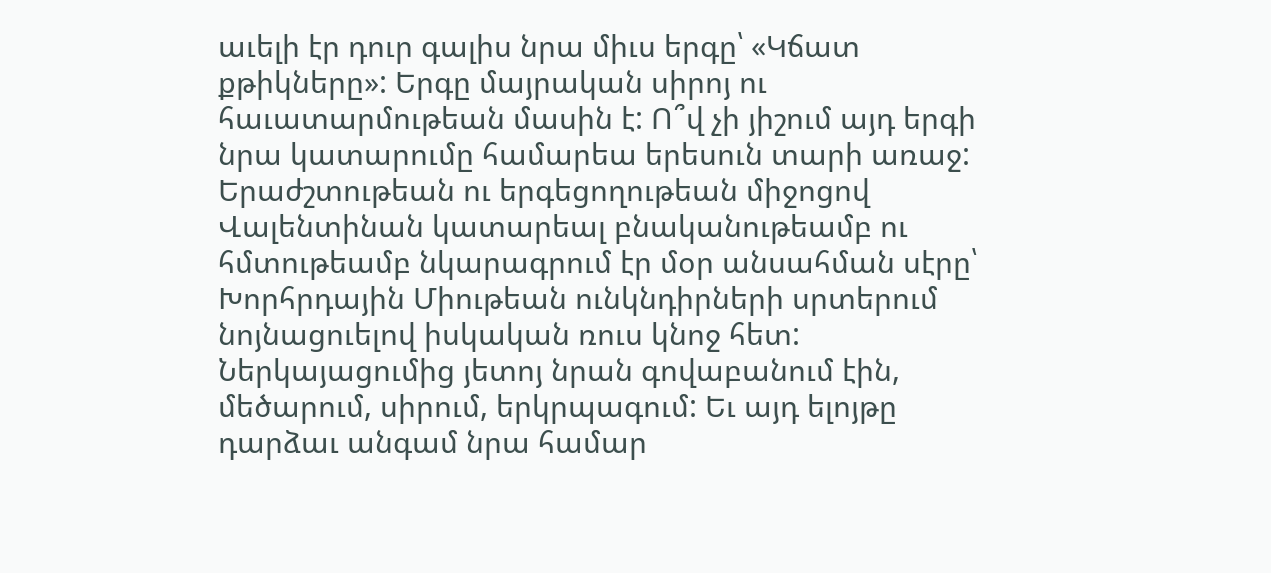աւելի էր դուր գալիս նրա միւս երգը՝ «Կճատ քթիկները»: Երգը մայրական սիրոյ ու հաւատարմութեան մասին է: Ո՞վ չի յիշում այդ երգի նրա կատարումը համարեա երեսուն տարի առաջ: Երաժշտութեան ու երգեցողութեան միջոցով Վալենտինան կատարեալ բնականութեամբ ու հմտութեամբ նկարագրում էր մօր անսահման սէրը՝ Խորհրդային Միութեան ունկնդիրների սրտերում նոյնացուելով իսկական ռուս կնոջ հետ: Ներկայացումից յետոյ նրան գովաբանում էին, մեծարում, սիրում, երկրպագում: Եւ այդ ելոյթը դարձաւ անգամ նրա համար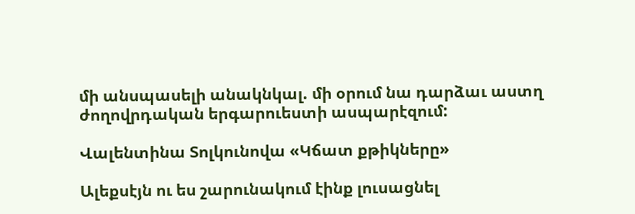մի անսպասելի անակնկալ. մի օրում նա դարձաւ աստղ ժողովրդական երգարուեստի ասպարէզում:

Վալենտինա Տոլկունովա «Կճատ քթիկները»

Ալեքսէյն ու ես շարունակում էինք լուսացնել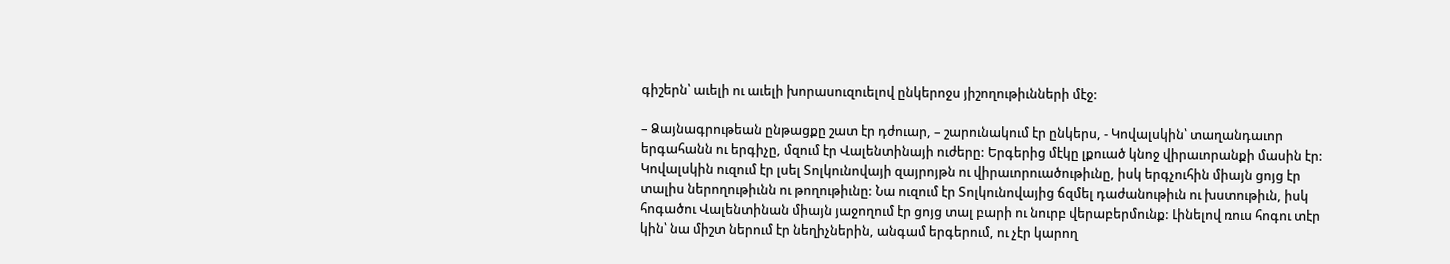գիշերն՝ աւելի ու աւելի խորասուզուելով ընկերոջս յիշողութիւնների մէջ:

– Ձայնագրութեան ընթացքը շատ էր դժուար, – շարունակում էր ընկերս, - Կովալսկին՝ տաղանդաւոր երգահանն ու երգիչը, մզում էր Վալենտինայի ուժերը: Երգերից մէկը լքուած կնոջ վիրաւորանքի մասին էր: Կովալսկին ուզում էր լսել Տոլկունովայի զայրոյթն ու վիրաւորուածութիւնը, իսկ երգչուհին միայն ցոյց էր տալիս ներողութիւնն ու թողութիւնը: Նա ուզում էր Տոլկունովայից ճզմել դաժանութիւն ու խստութիւն, իսկ հոգածու Վալենտինան միայն յաջողում էր ցոյց տալ բարի ու նուրբ վերաբերմունք: Լինելով ռուս հոգու տէր կին՝ նա միշտ ներում էր նեղիչներին, անգամ երգերում, ու չէր կարող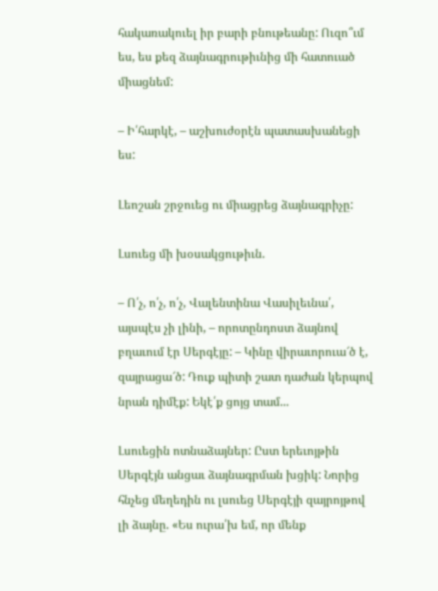հակառակուել իր բարի բնութեանը: Ուզո՞ւմ ես, ես քեզ ձայնագրութիւնից մի հատուած միացնեմ:

– Ի՛հարկէ, – աշխուժօրէն պատասխանեցի ես:

Լեոշան շրջուեց ու միացրեց ձայնագրիչը:

Լսուեց մի խօսակցութիւն.

– Ո՛չ, ո՛չ, ո՛չ, Վալենտինա Վասիլեւնա՛, այսպէս չի լինի, – որոտընդոստ ձայնով բղաւում էր Սերգէյը: – Կինը վիրաւորուա՜ծ է, զայրացա՜ծ: Դուք պիտի շատ դաժան կերպով նրան դիմէք: Եկէ՛ք ցոյց տամ...

Լսուեցին ոտնաձայներ: Ըստ երեւոյթին Սերգէյն անցաւ ձայնագրման խցիկ: Նորից հնչեց մեղեդին ու լսուեց Սերգէյի զայրոյթով լի ձայնը. «Ես ուրա՛խ եմ, որ մենք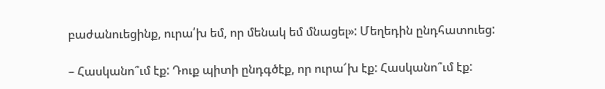բաժանուեցինք, ուրա՛խ եմ, որ մենակ եմ մնացել»: Մեղեդին ընդհատուեց:

– Հասկանո՞ւմ էք: Դուք պիտի ընդգծէք, որ ուրա՜խ էք: Հասկանո՞ւմ էք: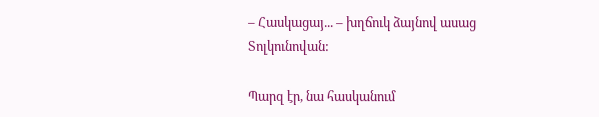– Հասկացայ... – խղճուկ ձայնով ասաց Տոլկունովան:

Պարզ էր, նա հասկանում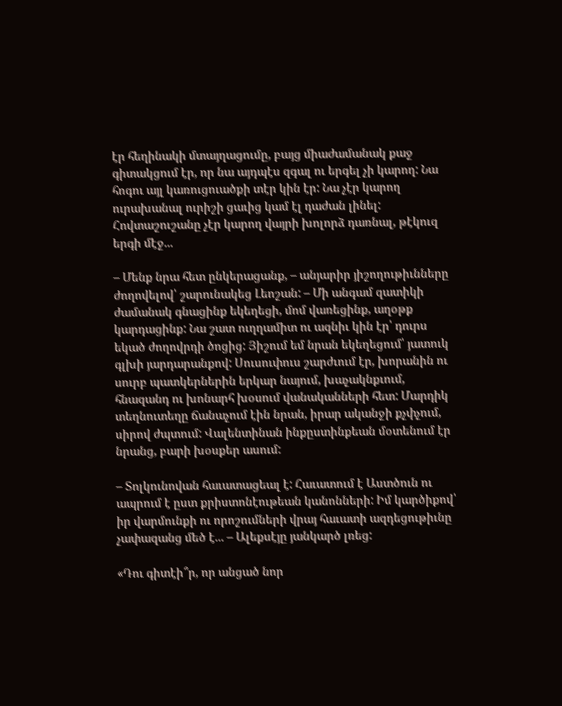էր հեղինակի մտայղացումը, բայց միաժամանակ քաջ գիտակցում էր, որ նա այդպէս զգալ ու երգել չի կարող: Նա հոգու այլ կառուցուածքի տէր կին էր: Նա չէր կարող ուրախանալ ուրիշի ցաւից կամ էլ դաժան լինել: Հովտաշուշանը չէր կարող վայրի խոլորձ դառնալ, թէկուզ երգի մէջ...

– Մենք նրա հետ ընկերացանք, – անյարիր յիշողութիւնները ժողովելով՝ շարունակեց Լեոշան: – Մի անգամ զատիկի ժամանակ գնացինք եկեղեցի, մոմ վառեցինք, աղօթք կարդացինք: Նա շատ ուղղամիտ ու ազնիւ կին էր՝ դուրս եկած ժողովրդի ծոցից: Յիշում եմ նրան եկեղեցում՝ յատուկ գլխի յարդարանքով: Սուսուփուս շարժւում էր, խորանին ու սուրբ պատկերներին երկար նայում, խաչակնքւում, հնազանդ ու խոնարհ խօսում վանականների հետ: Մարդիկ տեղնուտեղը ճանաչում էին նրան, իրար ականջի քչփչում, սիրով ժպտում: Վալենտինան ինքըստինքեան մօտենում էր նրանց, բարի խօսքեր ասում:

– Տոլկունովան հաւատացեալ է: Հաւատում է Աստծուն ու ապրում է ըստ քրիստոնէութեան կանոնների: Իմ կարծիքով՝ իր վարմունքի ու որոշումների վրայ հաւատի ազդեցութիւնը չափազանց մեծ է... – Ալեքսէյը յանկարծ լռեց:

«Դու գիտէի՞ր, որ անցած նոր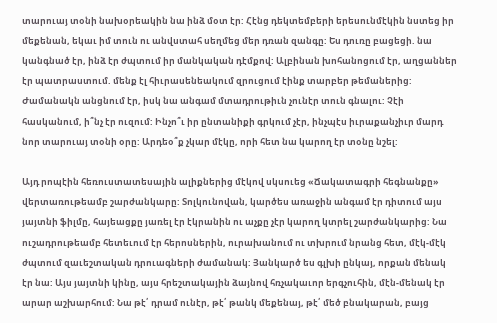տարուայ տօնի նախօրեակին նա ինձ մօտ էր: Հէնց դեկտեմբերի երեսունմէկին նստեց իր մեքենան, եկաւ իմ տուն ու անվստահ սեղմեց մեր դռան զանգը: Ես դուռը բացեցի. նա կանգնած էր, ինձ էր ժպտում իր մանկական դէմքով: Ալբինան խոհանոցում էր, աղցաններ էր պատրաստում. մենք էլ հիւրասենեակում զրուցում էինք տարբեր թեմաներից: Ժամանակն անցնում էր, իսկ նա անգամ մտադրութիւն չունէր տուն գնալու: Չէի հասկանում, ի՞նչ էր ուզում: Ինչո՞ւ իր ընտանիքի գրկում չէր, ինչպէս իւրաքանչիւր մարդ նոր տարուայ տօնի օրը: Արդեօ՞ք չկար մէկը, որի հետ նա կարող էր տօնը նշել:

Այդ րոպէին հեռուստատեսային ալիքներից մէկով սկսուեց «Ճակատագրի հեգնանքը» վերտառութեամբ շարժանկարը: Տոլկունովան, կարծես առաջին անգամ էր դիտում այս յայտնի ֆիլմը, հայեացքը յառել էր էկրանին ու աչքը չէր կարող կտրել շարժանկարից: Նա ուշադրութեամբ հետեւում էր հերոսներին, ուրախանում ու տխրում նրանց հետ, մէկ-մէկ ժպտում զաւեշտական դրուագների ժամանակ: Յանկարծ ես գլխի ընկայ, որքան մենակ էր նա: Այս յայտնի կինը, այս հրեշտակային ձայնով հռչակաւոր երգչուհին, մէն-մենակ էր արար աշխարհում: Նա թէ՛ դրամ ունէր, թէ՛ թանկ մեքենայ, թէ՛ մեծ բնակարան, բայց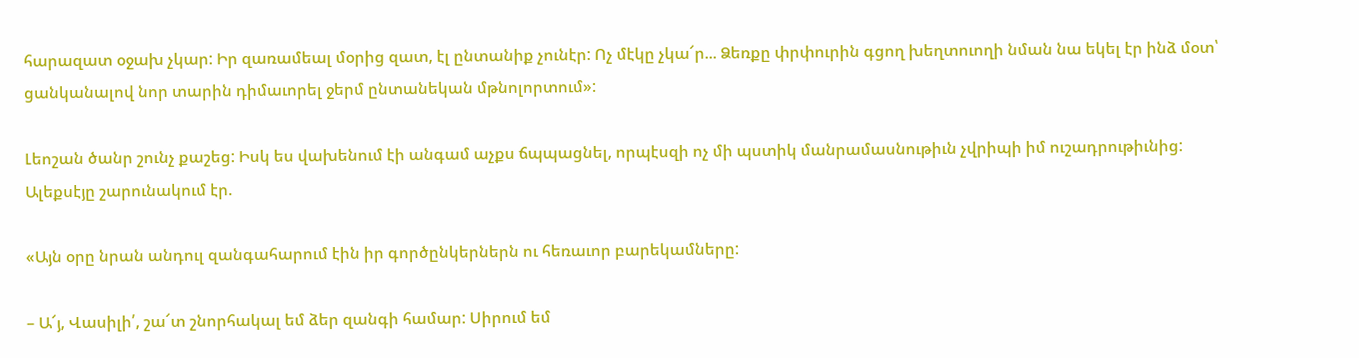հարազատ օջախ չկար: Իր զառամեալ մօրից զատ, էլ ընտանիք չունէր: Ոչ մէկը չկա՜ր... Ձեռքը փրփուրին գցող խեղտուողի նման նա եկել էր ինձ մօտ՝ ցանկանալով նոր տարին դիմաւորել ջերմ ընտանեկան մթնոլորտում»:

Լեոշան ծանր շունչ քաշեց: Իսկ ես վախենում էի անգամ աչքս ճպպացնել, որպէսզի ոչ մի պստիկ մանրամասնութիւն չվրիպի իմ ուշադրութիւնից: Ալեքսէյը շարունակում էր.

«Այն օրը նրան անդուլ զանգահարում էին իր գործընկերներն ու հեռաւոր բարեկամները:

– Ա՜յ, Վասիլի՛, շա՜տ շնորհակալ եմ ձեր զանգի համար: Սիրում եմ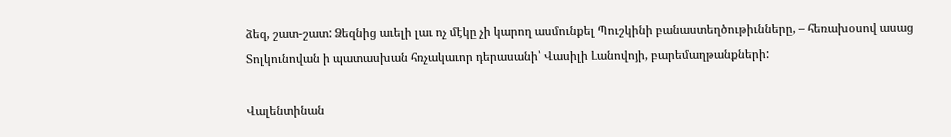ձեզ, շատ-շատ: Ձեզնից աւելի լաւ ոչ մէկը չի կարող ասմունքել Պուշկինի բանաստեղծութիւնները, – հեռախօսով ասաց Տոլկունովան ի պատասխան հռչակաւոր դերասանի՝ Վասիլի Լանովոյի, բարեմաղթանքների:

Վալենտինան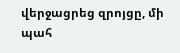վերջացրեց զրոյցը, մի պահ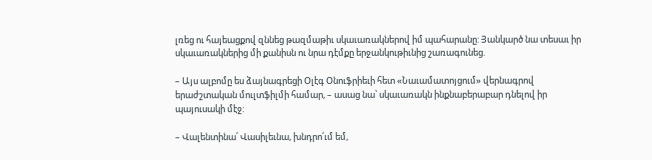լռեց ու հայեացքով զննեց թազմաթիւ սկաւառակներով իմ պահարանը: Յանկարծ նա տեսաւ իր սկաւառակներից մի քանիսն ու նրա դէմքը երջանկութիւնից շառագունեց.

– Այս ալբոմը ես ձայնագրեցի Օլէգ Օնուֆրիեւի հետ «Նաւամատոյցում» վերնագրով երաժշտական մուլտֆիլմի համար, – ասաց նա՝ սկաւառակն ինքնաբերաբար դնելով իր պայուսակի մէջ:

– Վալենտինա՛ Վասիլեւնա, խնդրո՛ւմ եմ,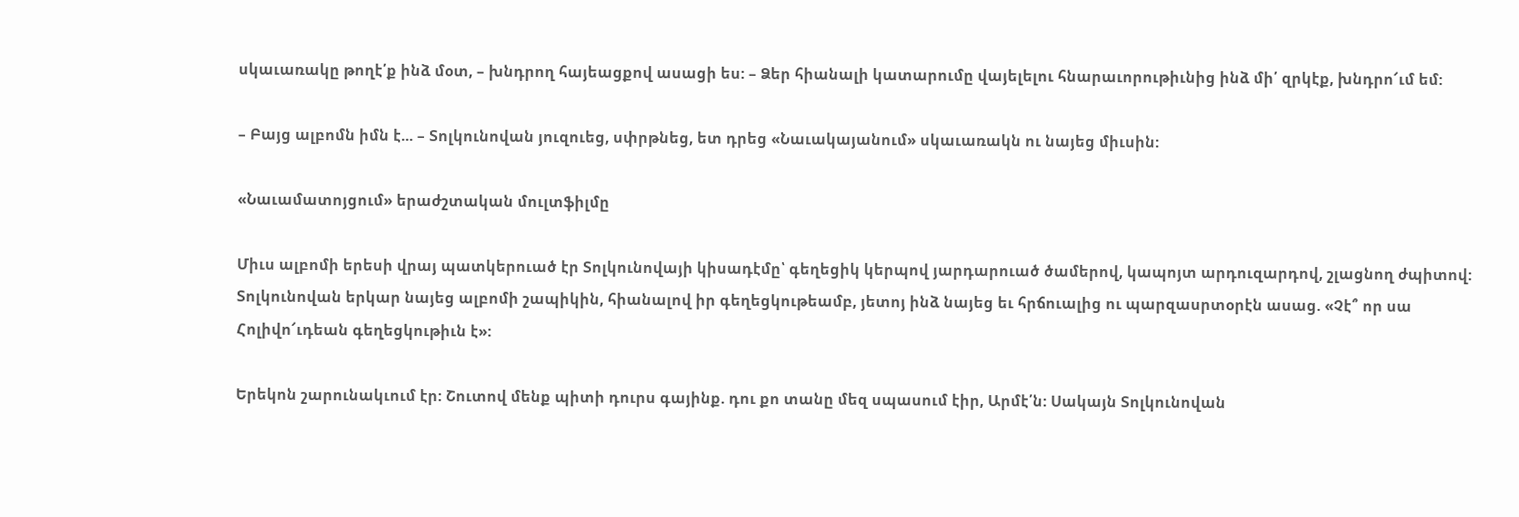սկաւառակը թողէ՛ք ինձ մօտ, – խնդրող հայեացքով ասացի ես: – Ձեր հիանալի կատարումը վայելելու հնարաւորութիւնից ինձ մի՛ զրկէք, խնդրո՜ւմ եմ:

– Բայց ալբոմն իմն է... – Տոլկունովան յուզուեց, սփրթնեց, ետ դրեց «Նաւակայանում» սկաւառակն ու նայեց միւսին:

«Նաւամատոյցում» երաժշտական մուլտֆիլմը

Միւս ալբոմի երեսի վրայ պատկերուած էր Տոլկունովայի կիսադէմը՝ գեղեցիկ կերպով յարդարուած ծամերով, կապոյտ արդուզարդով, շլացնող ժպիտով: Տոլկունովան երկար նայեց ալբոմի շապիկին, հիանալով իր գեղեցկութեամբ, յետոյ ինձ նայեց եւ հրճուալից ու պարզասրտօրէն ասաց. «Չէ՞ որ սա Հոլիվո՜ւդեան գեղեցկութիւն է»:

Երեկոն շարունակւում էր: Շուտով մենք պիտի դուրս գայինք. դու քո տանը մեզ սպասում էիր, Արմէ՛ն: Սակայն Տոլկունովան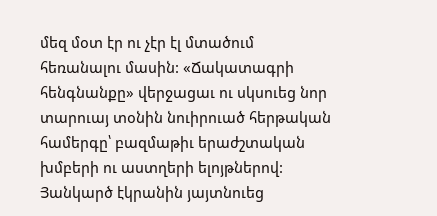մեզ մօտ էր ու չէր էլ մտածում հեռանալու մասին: «Ճակատագրի հենգնանքը» վերջացաւ ու սկսուեց նոր տարուայ տօնին նուիրուած հերթական համերգը՝ բազմաթիւ երաժշտական խմբերի ու աստղերի ելոյթներով: Յանկարծ էկրանին յայտնուեց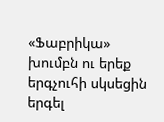«Ֆաբրիկա» խումբն ու երեք երգչուհի սկսեցին երգել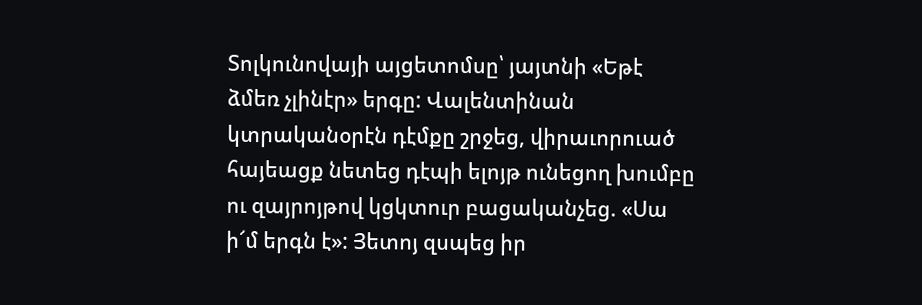Տոլկունովայի այցետոմսը՝ յայտնի «Եթէ ձմեռ չլինէր» երգը: Վալենտինան կտրականօրէն դէմքը շրջեց, վիրաւորուած հայեացք նետեց դէպի ելոյթ ունեցող խումբը ու զայրոյթով կցկտուր բացականչեց. «Սա ի՜մ երգն է»: Յետոյ զսպեց իր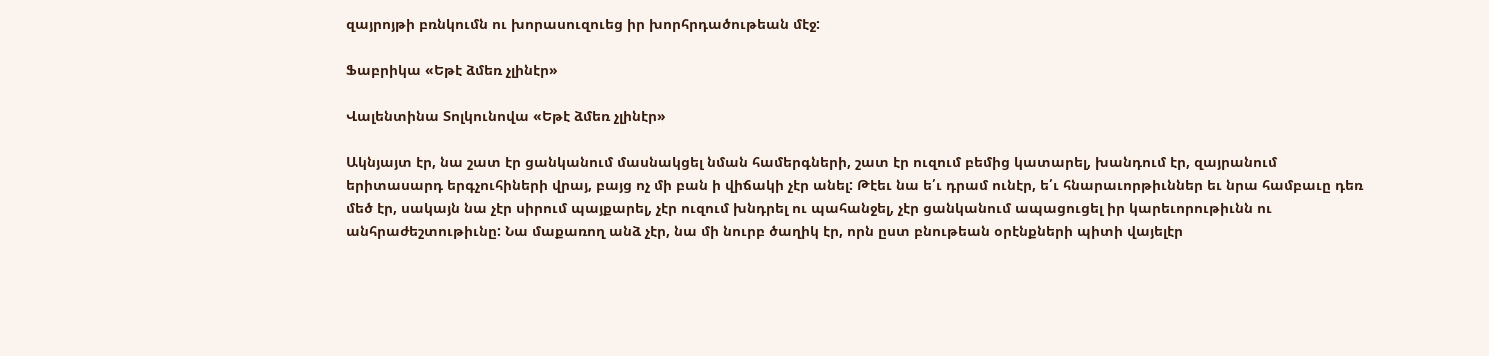զայրոյթի բռնկումն ու խորասուզուեց իր խորհրդածութեան մէջ:

Ֆաբրիկա «Եթէ ձմեռ չլինէր»

Վալենտինա Տոլկունովա «Եթէ ձմեռ չլինէր»

Ակնյայտ էր, նա շատ էր ցանկանում մասնակցել նման համերգների, շատ էր ուզում բեմից կատարել, խանդում էր, զայրանում երիտասարդ երգչուհիների վրայ, բայց ոչ մի բան ի վիճակի չէր անել: Թէեւ նա ե՛ւ դրամ ունէր, ե՛ւ հնարաւորթիւններ եւ նրա համբաւը դեռ մեծ էր, սակայն նա չէր սիրում պայքարել, չէր ուզում խնդրել ու պահանջել, չէր ցանկանում ապացուցել իր կարեւորութիւնն ու անհրաժեշտութիւնը: Նա մաքառող անձ չէր, նա մի նուրբ ծաղիկ էր, որն ըստ բնութեան օրէնքների պիտի վայելէր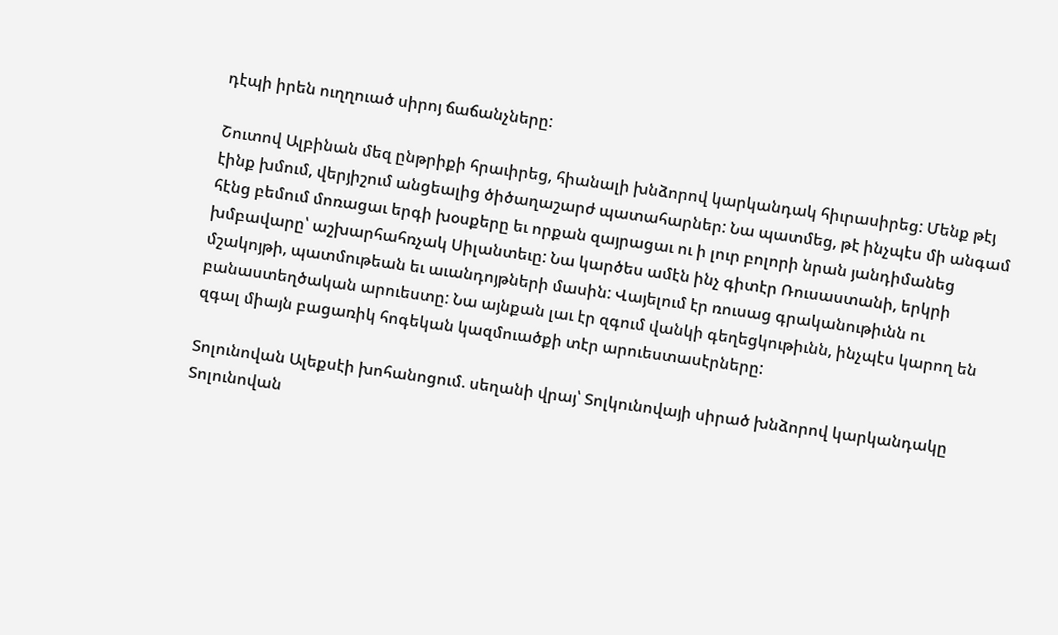դէպի իրեն ուղղուած սիրոյ ճաճանչները:

Շուտով Ալբինան մեզ ընթրիքի հրաւիրեց, հիանալի խնձորով կարկանդակ հիւրասիրեց: Մենք թէյ էինք խմում, վերյիշում անցեալից ծիծաղաշարժ պատահարներ: Նա պատմեց, թէ ինչպէս մի անգամ հէնց բեմում մոռացաւ երգի խօսքերը եւ որքան զայրացաւ ու ի լուր բոլորի նրան յանդիմանեց խմբավարը՝ աշխարհահռչակ Սիլանտեւը: Նա կարծես ամէն ինչ գիտէր Ռուսաստանի, երկրի մշակոյթի, պատմութեան եւ աւանդոյթների մասին: Վայելում էր ռուսաց գրականութիւնն ու բանաստեղծական արուեստը: Նա այնքան լաւ էր զգում վանկի գեղեցկութիւնն, ինչպէս կարող են զգալ միայն բացառիկ հոգեկան կազմուածքի տէր արուեստասէրները:

Տոլունովան Ալեքսէի խոհանոցում. սեղանի վրայ՝ Տոլկունովայի սիրած խնձորով կարկանդակը
Տոլունովան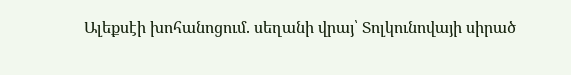Ալեքսէի խոհանոցում. սեղանի վրայ՝ Տոլկունովայի սիրած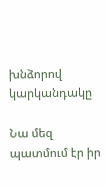խնձորով կարկանդակը

Նա մեզ պատմում էր իր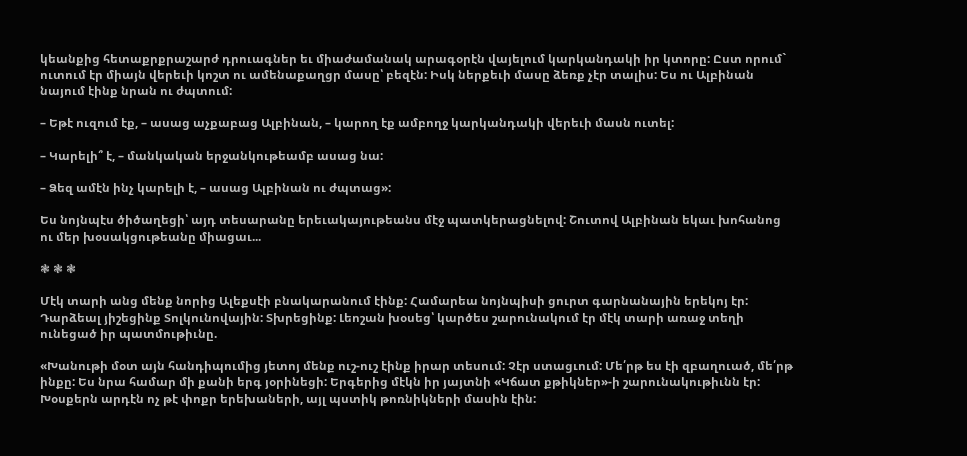կեանքից հետաքրքրաշարժ դրուագներ եւ միաժամանակ արագօրէն վայելում կարկանդակի իր կտորը: Ըստ որում` ուտում էր միայն վերեւի կոշտ ու ամենաքաղցր մասը՝ բեզէն: Իսկ ներքեւի մասը ձեռք չէր տալիս: Ես ու Ալբինան նայում էինք նրան ու ժպտում:

– Եթէ ուզում էք, – ասաց աչքաբաց Ալբինան, – կարող էք ամբողջ կարկանդակի վերեւի մասն ուտել:

– Կարելի՞ է, – մանկական երջանկութեամբ ասաց նա:

– Ձեզ ամէն ինչ կարելի է, – ասաց Ալբինան ու ժպտաց»:

Ես նոյնպէս ծիծաղեցի՝ այդ տեսարանը երեւակայութեանս մէջ պատկերացնելով: Շուտով Ալբինան եկաւ խոհանոց ու մեր խօսակցութեանը միացաւ...

❃ ❃ ❃

Մէկ տարի անց մենք նորից Ալեքսէի բնակարանում էինք: Համարեա նոյնպիսի ցուրտ գարնանային երեկոյ էր: Դարձեալ յիշեցինք Տոլկունովային: Տխրեցինք: Լեոշան խօսեց՝ կարծես շարունակում էր մէկ տարի առաջ տեղի ունեցած իր պատմութիւնը.

«Խանութի մօտ այն հանդիպումից յետոյ մենք ուշ-ուշ էինք իրար տեսում: Չէր ստացւում: Մե՛րթ ես էի զբաղուած, մե՛րթ ինքը: Ես նրա համար մի քանի երգ յօրինեցի: Երգերից մէկն իր յայտնի «Կճատ քթիկներ»-ի շարունակութիւնն էր: Խօսքերն արդէն ոչ թէ փոքր երեխաների, այլ պստիկ թոռնիկների մասին էին: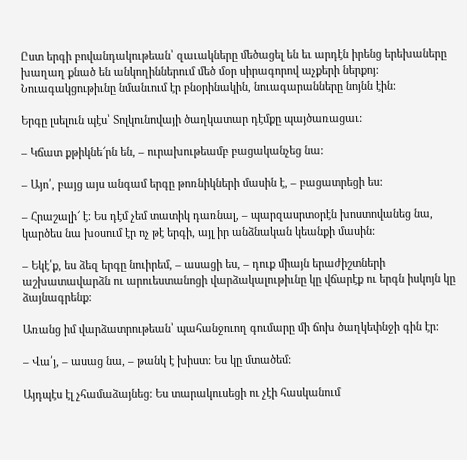Ըստ երգի բովանդակութեան՝ զաւակները մեծացել են եւ արդէն իրենց երեխաները խաղաղ քնած են անկողիններում մեծ մօր սիրագորով աչքերի ներքոյ: Նուագակցութիւնը նմանւում էր բնօրինակին, նուագարանները նոյնն էին:

Երգը լսելուն պէս՝ Տոլկունովայի ծաղկատար դէմքը պայծառացաւ:

– Կճատ քթիկնե՜րն են, – ուրախութեամբ բացականչեց նա:

– Այո՛, բայց այս անգամ երգը թոռնիկների մասին է, – բացատրեցի ես:

– Հրաշալի՜ է: Ես դէմ չեմ տատիկ դառնալ, – պարզասրտօրէն խոստովանեց նա, կարծես նա խօսում էր ոչ թէ երգի, այլ իր անձնական կեանքի մասին:

– Եկէ՛ք, ես ձեզ երգը նուիրեմ, – ասացի ես, – դուք միայն երաժիշտների աշխատավարձն ու արուեստանոցի վարձակալութիւնը կը վճարէք ու երգն իսկոյն կը ձայնագրենք:

Առանց իմ վարձատրութեան՝ պահանջուող գումարը մի ճոխ ծաղկեփնջի գին էր:

– Վա՛յ, – ասաց նա, – թանկ է խիստ: Ես կը մտածեմ:

Այդպէս էլ չհամաձայնեց: Ես տարակուսեցի ու չէի հասկանում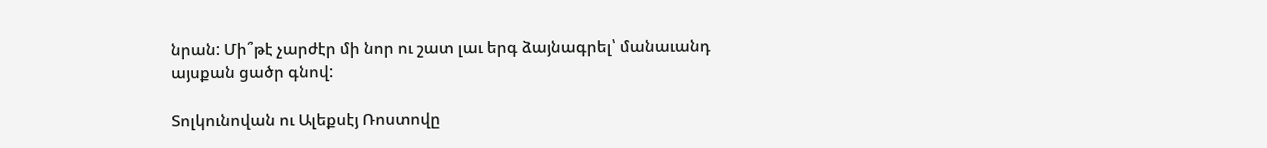նրան: Մի՞թէ չարժէր մի նոր ու շատ լաւ երգ ձայնագրել՝ մանաւանդ այսքան ցածր գնով:

Տոլկունովան ու Ալեքսէյ Ռոստովը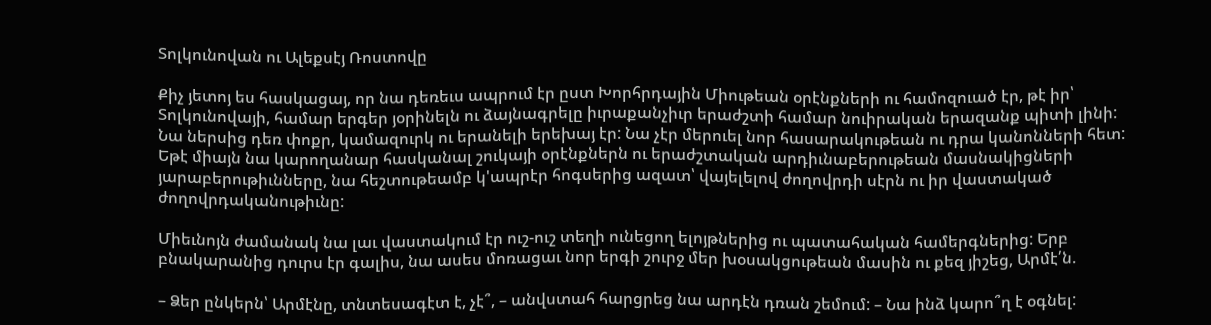Տոլկունովան ու Ալեքսէյ Ռոստովը

Քիչ յետոյ ես հասկացայ, որ նա դեռեւս ապրում էր ըստ Խորհրդային Միութեան օրէնքների ու համոզուած էր, թէ իր՝ Տոլկունովայի, համար երգեր յօրինելն ու ձայնագրելը իւրաքանչիւր երաժշտի համար նուիրական երազանք պիտի լինի: Նա ներսից դեռ փոքր, կամազուրկ ու երանելի երեխայ էր: Նա չէր մերուել նոր հասարակութեան ու դրա կանոնների հետ: Եթէ միայն նա կարողանար հասկանալ շուկայի օրէնքներն ու երաժշտական արդիւնաբերութեան մասնակիցների յարաբերութիւնները, նա հեշտութեամբ կ'ապրէր հոգսերից ազատ՝ վայելելով ժողովրդի սէրն ու իր վաստակած ժողովրդականութիւնը:

Միեւնոյն ժամանակ նա լաւ վաստակում էր ուշ-ուշ տեղի ունեցող ելոյթներից ու պատահական համերգներից: Երբ բնակարանից դուրս էր գալիս, նա ասես մոռացաւ նոր երգի շուրջ մեր խօսակցութեան մասին ու քեզ յիշեց, Արմէ՛ն.

– Ձեր ընկերն՝ Արմէնը, տնտեսագէտ է, չէ՞, – անվստահ հարցրեց նա արդէն դռան շեմում: – Նա ինձ կարո՞ղ է օգնել: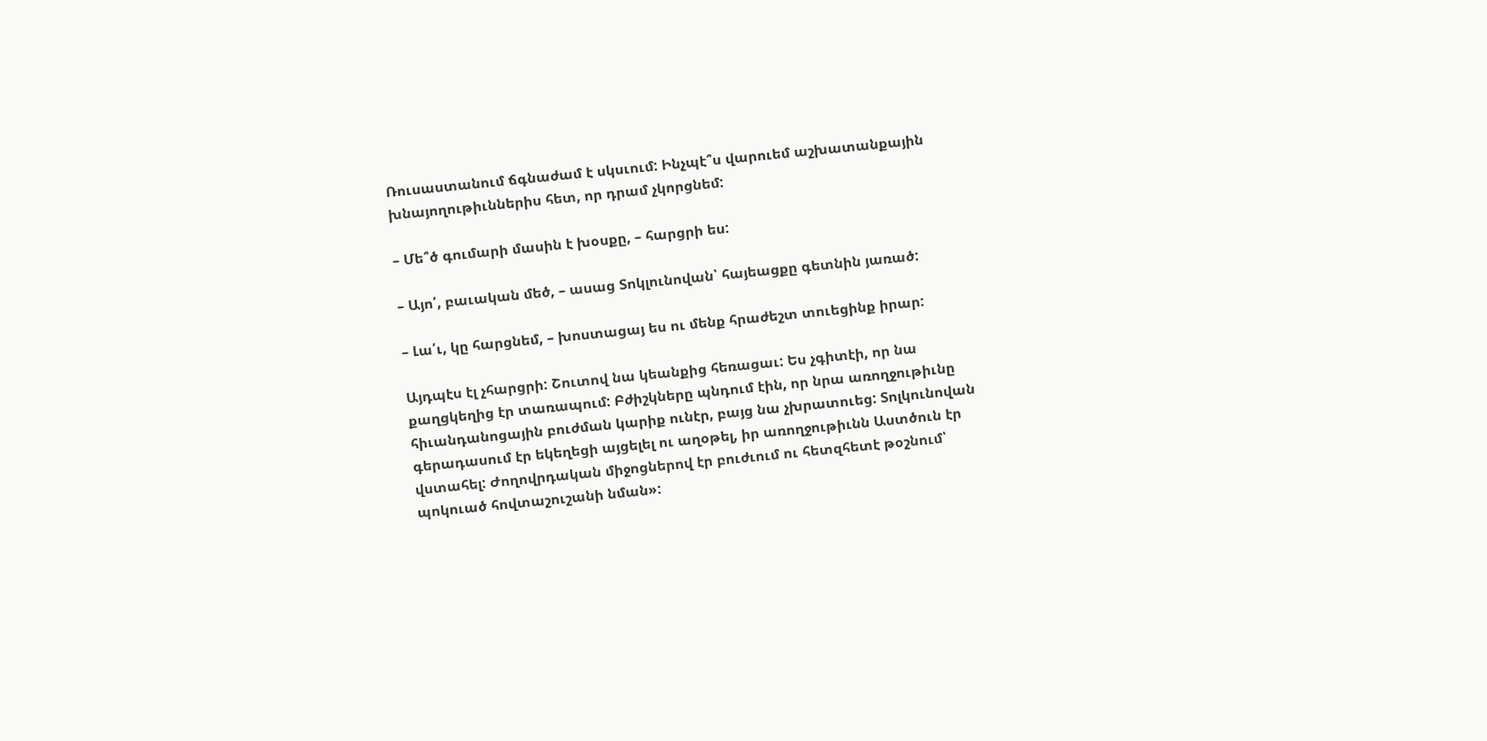Ռուսաստանում ճգնաժամ է սկսւում: Ինչպէ՞ս վարուեմ աշխատանքային խնայողութիւններիս հետ, որ դրամ չկորցնեմ:

– Մե՞ծ գումարի մասին է խօսքը, – հարցրի ես:

– Այո՛, բաւական մեծ, – ասաց Տոկլունովան՝ հայեացքը գետնին յառած:

– Լա՛ւ, կը հարցնեմ, – խոստացայ ես ու մենք հրաժեշտ տուեցինք իրար:

Այդպէս էլ չհարցրի: Շուտով նա կեանքից հեռացաւ: Ես չգիտէի, որ նա քաղցկեղից էր տառապում: Բժիշկները պնդում էին, որ նրա առողջութիւնը հիւանդանոցային բուժման կարիք ունէր, բայց նա չխրատուեց: Տոլկունովան գերադասում էր եկեղեցի այցելել ու աղօթել, իր առողջութիւնն Աստծուն էր վստահել: Ժողովրդական միջոցներով էր բուժւում ու հետզհետէ թօշնում՝ պոկուած հովտաշուշանի նման»: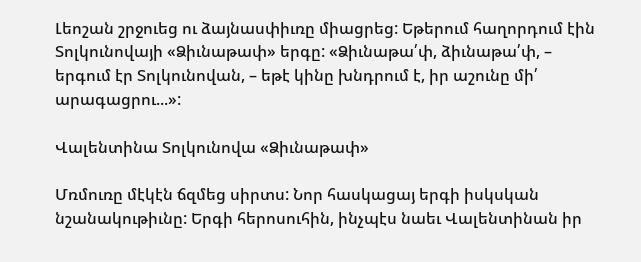Լեոշան շրջուեց ու ձայնասփիւռը միացրեց: Եթերում հաղորդում էին Տոլկունովայի «Ձիւնաթափ» երգը: «Ձիւնաթա՛փ, ձիւնաթա՛փ, – երգում էր Տոլկունովան, – եթէ կինը խնդրում է, իր աշունը մի՛ արագացրու...»:

Վալենտինա Տոլկունովա «Ձիւնաթափ»

Մռմուռը մէկէն ճզմեց սիրտս: Նոր հասկացայ երգի իսկսկան նշանակութիւնը: Երգի հերոսուհին, ինչպէս նաեւ Վալենտինան իր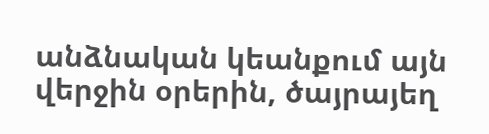անձնական կեանքում այն վերջին օրերին, ծայրայեղ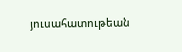յուսահատութեան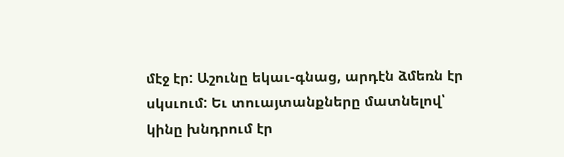մէջ էր: Աշունը եկաւ-գնաց, արդէն ձմեռն էր սկսւում: Եւ տուայտանքները մատնելով՝ կինը խնդրում էր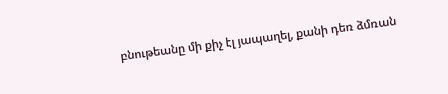բնութեանը մի քիչ էլ յապաղել, քանի դեռ ձմռան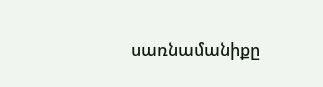սառնամանիքը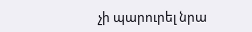չի պարուրել նրա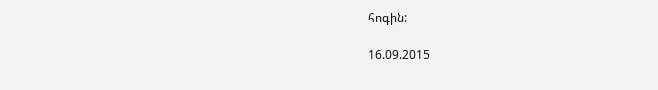հոգին:

16.09.2015